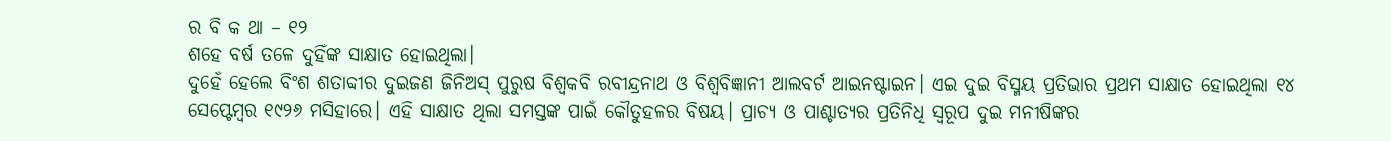ର ବି କ ଥା – ୧୨
ଶହେ ବର୍ଷ ତଳେ ଦୁହିଁଙ୍କ ସାକ୍ଷାତ ହୋଇଥିଲା।
ଦୁହେଁ ହେଲେ ବିଂଶ ଶତାବ୍ଦୀର ଦୁଇଜଣ ଜିନିଅସ୍ ପୁରୁଷ ବିଶ୍ବକବି ରବୀନ୍ଦ୍ରନାଥ ଓ ବିଶ୍ବବିଜ୍ଞାନୀ ଆଲବର୍ଟ ଆଇନଷ୍ଟାଇନ। ଏଇ ଦୁଇ ବିସ୍ମୟ ପ୍ରତିଭାର ପ୍ରଥମ ସାକ୍ଷାତ ହୋଇଥିଲା ୧୪ ସେପ୍ଟେମ୍ବର ୧୯୨୬ ମସିହାରେ। ଏହି ସାକ୍ଷାତ ଥିଲା ସମସ୍ତଙ୍କ ପାଇଁ କୌତୁହଳର ବିଷୟ। ପ୍ରାଚ୍ୟ ଓ ପାଶ୍ଚାତ୍ୟର ପ୍ରତିନିଧି ସ୍ବରୂପ ଦୁଇ ମନୀଷିଙ୍କର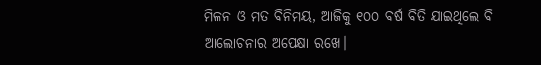ମିଳନ ଓ ମତ ବିନିମୟ, ଆଜିକୁ ୧୦୦ ବର୍ଷ ବିତି ଯାଇଥିଲେ ବି ଆଲୋଚନାର ଅପେକ୍ଷା ରଖେ।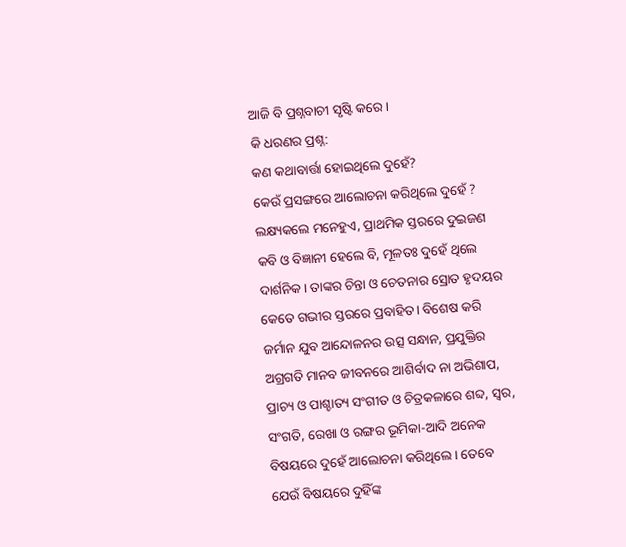ଆଜି ବି ପ୍ରଶ୍ନବାଚୀ ସୃଷ୍ଟି କରେ।
କି ଧରଣର ପ୍ରଶ୍ନ:
କଣ କଥାବାର୍ତ୍ତା ହୋଇଥିଲେ ଦୁହେଁ?
କେଉଁ ପ୍ରସଙ୍ଗରେ ଆଲୋଚନା କରିଥିଲେ ଦୁହେଁ ?
ଲକ୍ଷ୍ୟକଲେ ମନେହୁଏ, ପ୍ରାଥମିକ ସ୍ତରରେ ଦୁଇଜଣ କବି ଓ ବିଜ୍ଞାନୀ ହେଲେ ବି, ମୂଳତଃ ଦୁହେଁ ଥିଲେ ଦାର୍ଶନିକ। ତାଙ୍କର ଚିନ୍ତା ଓ ଚେତନାର ସ୍ରୋତ ହୃଦୟର କେତେ ଗଭୀର ସ୍ତରରେ ପ୍ରବାହିତ। ବିଶେଷ କରି ଜର୍ମାନ ଯୁବ ଆନ୍ଦୋଳନର ଉତ୍ସ ସନ୍ଧାନ, ପ୍ରଯୁକ୍ତିର ଅଗ୍ରଗତି ମାନବ ଜୀବନରେ ଆଶିର୍ବାଦ ନା ଅଭିଶାପ, ପ୍ରାଚ୍ୟ ଓ ପାଶ୍ଚାତ୍ୟ ସଂଗୀତ ଓ ଚିତ୍ରକଳାରେ ଶବ୍ଦ, ସ୍ବର, ସଂଗତି, ରେଖା ଓ ରଙ୍ଗର ଭୂମିକା-ଆଦି ଅନେକ ବିଷୟରେ ଦୁହେଁ ଆଲୋଚନା କରିଥିଲେ। ତେବେ ଯେଉଁ ବିଷୟରେ ଦୁହିଁଙ୍କ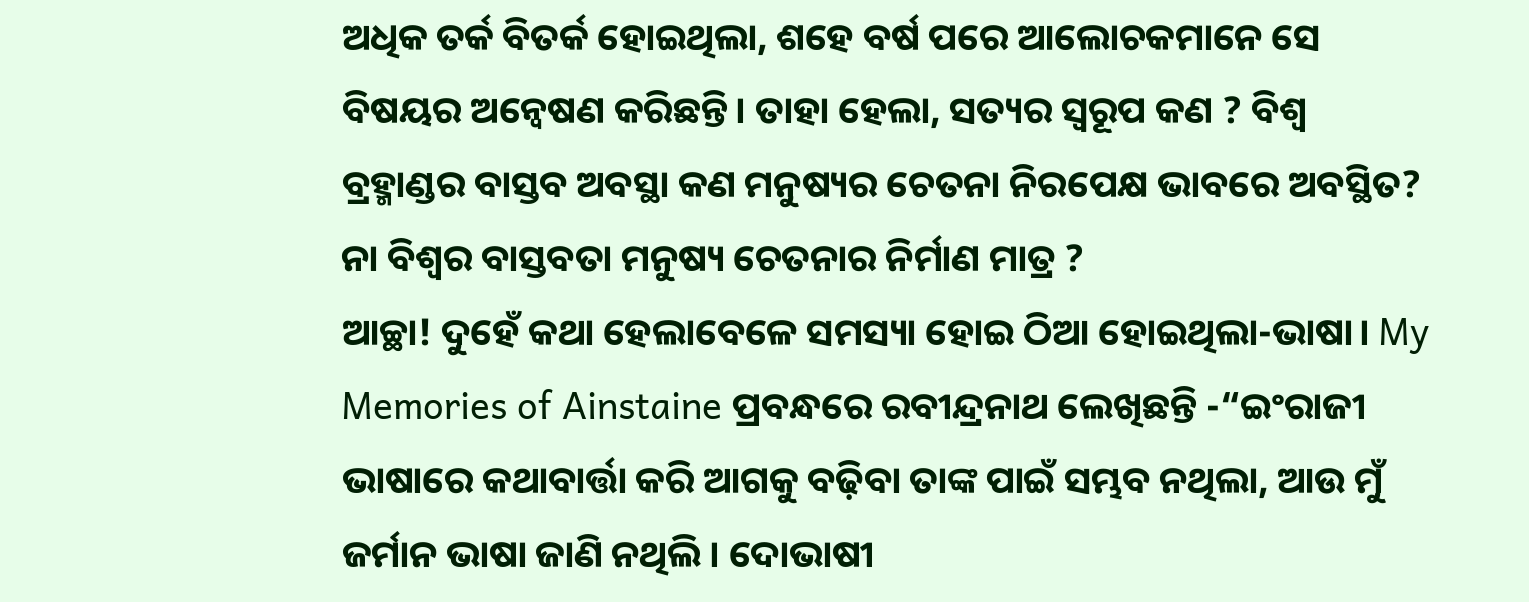ଅଧିକ ତର୍କ ବିତର୍କ ହୋଇଥିଲା, ଶହେ ବର୍ଷ ପରେ ଆଲୋଚକମାନେ ସେ ବିଷୟର ଅନ୍ବେଷଣ କରିଛନ୍ତି। ତାହା ହେଲା, ସତ୍ୟର ସ୍ବରୂପ କଣ ? ବିଶ୍ବ ବ୍ରହ୍ମାଣ୍ଡର ବାସ୍ତବ ଅବସ୍ଥା କଣ ମନୁଷ୍ୟର ଚେତନା ନିରପେକ୍ଷ ଭାବରେ ଅବସ୍ଥିତ? ନା ବିଶ୍ବର ବାସ୍ତବତା ମନୁଷ୍ୟ ଚେତନାର ନିର୍ମାଣ ମାତ୍ର ?
ଆଚ୍ଛା! ଦୁହେଁ କଥା ହେଲାବେଳେ ସମସ୍ୟା ହୋଇ ଠିଆ ହୋଇଥିଲା-ଭାଷା। My Memories of Ainstaine ପ୍ରବନ୍ଧରେ ରବୀନ୍ଦ୍ରନାଥ ଲେଖିଛନ୍ତି -“ଇଂରାଜୀ ଭାଷାରେ କଥାବାର୍ତ୍ତା କରି ଆଗକୁ ବଢ଼ିବା ତାଙ୍କ ପାଇଁ ସମ୍ଭବ ନଥିଲା, ଆଉ ମୁଁ ଜର୍ମାନ ଭାଷା ଜାଣି ନଥିଲି। ଦୋଭାଷୀ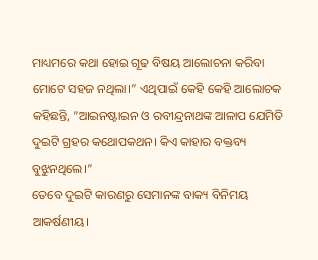ମାଧ୍ୟମରେ କଥା ହୋଇ ଗୂଢ ବିଷୟ ଆଲୋଚନା କରିବା ମୋଟେ ସହଜ ନଥିଲା।” ଏଥିପାଇଁ କେହି କେହି ଆଲୋଚକ କହିଛନ୍ତି, “ଆଇନଷ୍ଟାଇନ ଓ ରବୀନ୍ଦ୍ରନାଥଙ୍କ ଆଳାପ ଯେମିତି ଦୁଇଟି ଗ୍ରହର କଥୋପକଥନ। କିଏ କାହାର ବକ୍ତବ୍ୟ ବୁଝୁନଥିଲେ।”
ତେବେ ଦୁଇଟି କାରଣରୁ ସେମାନଙ୍କ ବାକ୍ୟ ବିନିମୟ ଆକର୍ଷଣୀୟ।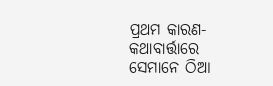ପ୍ରଥମ କାରଣ- କଥାବାର୍ତ୍ତାରେ ସେମାନେ ଠିଆ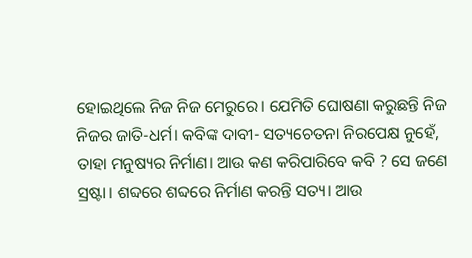ହୋଇଥିଲେ ନିଜ ନିଜ ମେରୁରେ। ଯେମିତି ଘୋଷଣା କରୁଛନ୍ତି ନିଜ ନିଜର ଜାତି-ଧର୍ମ। କବିଙ୍କ ଦାବୀ- ସତ୍ୟଚେତନା ନିରପେକ୍ଷ ନୁହେଁ, ତାହା ମନୁଷ୍ୟର ନିର୍ମାଣ। ଆଉ କଣ କରିପାରିବେ କବି ? ସେ ଜଣେ ସ୍ରଷ୍ଟା। ଶବ୍ଦରେ ଶବ୍ଦରେ ନିର୍ମାଣ କରନ୍ତି ସତ୍ୟ। ଆଉ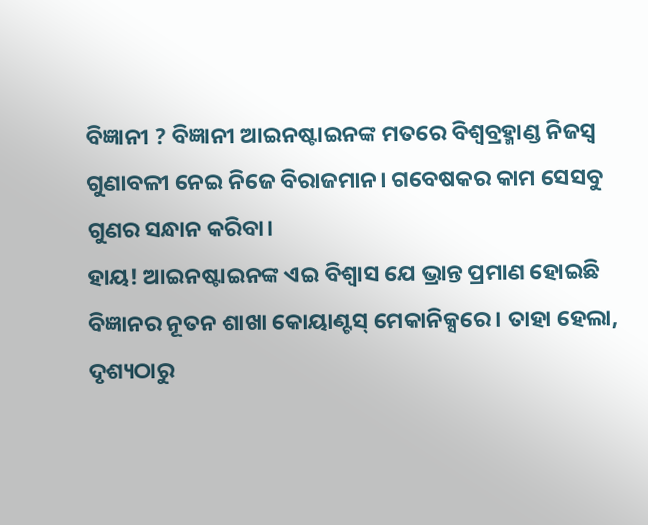ବିଜ୍ଞାନୀ ? ବିଜ୍ଞାନୀ ଆଇନଷ୍ଟାଇନଙ୍କ ମତରେ ବିଶ୍ବବ୍ରହ୍ମାଣ୍ଡ ନିଜସ୍ବ ଗୁଣାବଳୀ ନେଇ ନିଜେ ବିରାଜମାନ। ଗବେଷକର କାମ ସେସବୁ ଗୁଣର ସନ୍ଧାନ କରିବା।
ହାୟ! ଆଇନଷ୍ଟାଇନଙ୍କ ଏଇ ବିଶ୍ୱାସ ଯେ ଭ୍ରାନ୍ତ ପ୍ରମାଣ ହୋଇଛି ବିଜ୍ଞାନର ନୂତନ ଶାଖା କୋୟାଣ୍ଟସ୍ ମେକାନିକ୍ସରେ। ତାହା ହେଲା, ଦୃଶ୍ୟଠାରୁ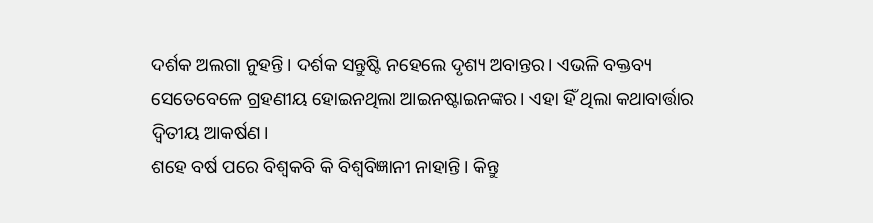ଦର୍ଶକ ଅଲଗା ନୁହନ୍ତି। ଦର୍ଶକ ସନ୍ତୁଷ୍ଟି ନହେଲେ ଦୃଶ୍ୟ ଅବାନ୍ତର। ଏଭଳି ବକ୍ତବ୍ୟ ସେତେବେଳେ ଗ୍ରହଣୀୟ ହୋଇନଥିଲା ଆଇନଷ୍ଟାଇନଙ୍କର। ଏହା ହିଁ ଥିଲା କଥାବାର୍ତ୍ତାର ଦ୍ୱିତୀୟ ଆକର୍ଷଣ।
ଶହେ ବର୍ଷ ପରେ ବିଶ୍ବକବି କି ବିଶ୍ଵବିଜ୍ଞାନୀ ନାହାନ୍ତି। କିନ୍ତୁ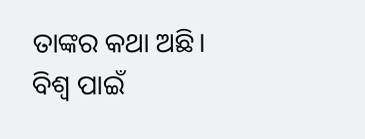ତାଙ୍କର କଥା ଅଛି। ବିଶ୍ବ ପାଇଁ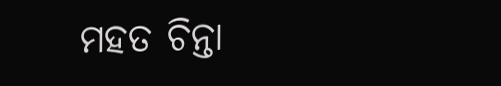ମହତ ଚିନ୍ତା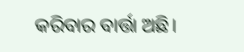କରିବାର ବାର୍ତ୍ତା ଅଛି।